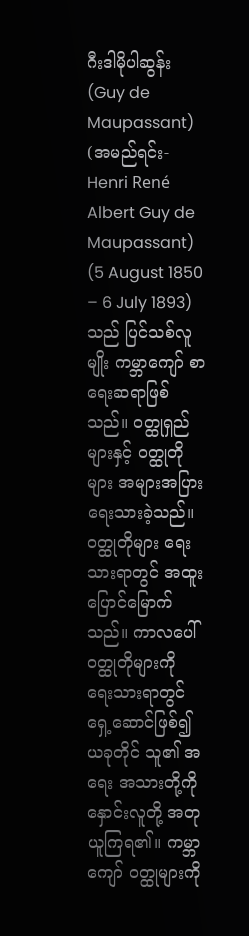ဂီးဒါမိုပါဆွန်း(Guy de Maupassant) (အမည်ရင်း-Henri René Albert Guy de Maupassant) (5 August 1850 – 6 July 1893) သည် ပြင်သစ်လူမျိုး ကမ္ဘာကျော် စာရေးဆရာဖြစ်သည်။ ဝတ္ထုရှည်များနှင့် ဝတ္ထုတိုများ အများအပြားရေးသားခဲ့သည်။ ဝတ္ထုတိုများ ရေးသားရာတွင် အထူးပြောင်မြောက်သည်။ ကာလပေါ် ဝတ္ထုတိုများကို ရေးသားရာတွင် ရှေ့ဆောင်ဖြစ်၍ ယခုတိုင် သူ၏ အရေး အသားတို့ကို နှောင်းလူတို့ အတုယူကြရ၏။ ကမ္ဘာကျော် ဝတ္ထုများကို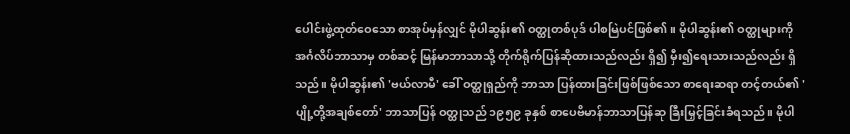ပေါင်းဖွဲ့ထုတ်ဝေသော စာအုပ်မှန်လျှင် မိုပါဆွန်း၏ ဝတ္ထုတစ်ပုဒ် ပါစမြဲပင်ဖြစ်၏။ မိုပါဆွန်း၏ ဝတ္ထုများကို အင်္ဂလိပ်ဘာသာမှ တစ်ဆင့် မြန်မာဘာသာသို့ တိုက်ရိုက်ပြန်ဆိုထားသည်လည်း ရှိ၍ မှီး၍ရေးသားသည်လည်း ရှိသည်။ မိုပါဆွန်း၏ 'ဗယ်လာမီ' ခေါ် ဝတ္ထုရှည်ကို ဘာသာ ပြန်ထားခြင်းဖြစ်ဖြစ်သော စာရေးဆရာ တင့်တယ်၏ 'ပျို့တို့အချစ်တော်' ဘာသာပြန် ဝတ္ထုသည် ၁၉၅၉ ခုနှစ် စာပေဗိမာန်ဘာသာပြန်ဆု ခြီးမြှင့်ခြင်းခံရသည်။ မိုပါ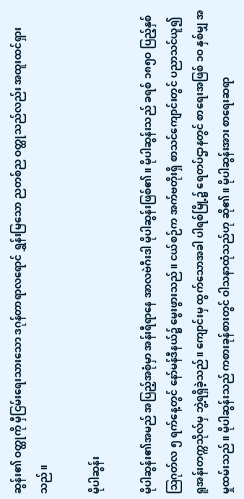ဆွန်း၏ ဝတ္ထုကို မှီငြမ်းရေးသားသော ဒဂုန်တာရာလရောင် ရွှန်းမြသော ညတစ်ည ဝတ္ထုသည်လည်း အထူးထင်ရှားသည်။

မိုပါဆွန်း

မိုပါဆွန်း၏အမည် အပြည့်အစုံမှာ အန်းရီရာနေ အာလဗဲဂီးဒါ မိုပါဆွန်းဖြစ်၏။ မိုပါဆွန်းသည် ခရစ် ၁၈၅ဝ ပြည့်နှစ်ဩဂုတ်လ ၅ ရက်နေ့တွင် နော်မန်ဒီနယ်၌ မွေးဖွားသည်။ ငယ်စဉ်က အက်ဗတိုးရှိ စာသင်ကျောင်းတွင် ပညာသင်ယူ၍ ရူအန်းတက္ကသိုလ်မှ ဘွဲ့ရရှိခဲ့သည်။ ကျောင်းမှ ထွက်သောအခါ ပါရစ်မြို့၌ ရေတပ်ဌာနတွင် စာရေးအဖြစ် ၁ဝ နှစ်မျှ အမှုထမ်းသည်။ မိုပါဆွန်းသည် ကစားခုန်စားတွင် ဝါသနာထုံသည်ဟု ဆို၏။ မိုပါဆွန်းအား စာရေးဆရာ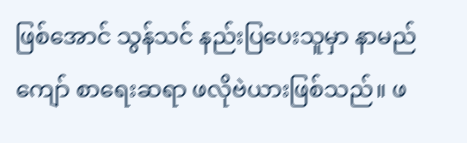ဖြစ်အောင် သွန်သင် နည်းပြပေးသူမှာ နာမည်ကျော် စာရေးဆရာ ဖလိုဗဲယားဖြစ်သည်။ ဖ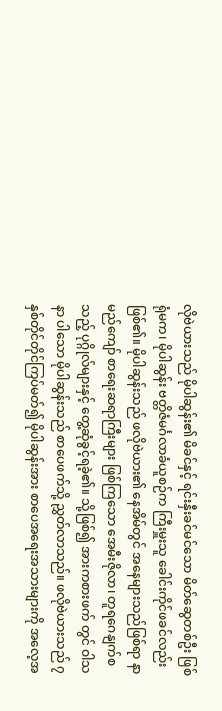လိုဗဲယားသည် မိုပါဆွန်း၏ မိခင်နှင့် ရင်းနှီးခင်မင်သော မိတ်ဆွေတစ်ဦး ဖြစ်ရုံမက၊ မိုပါဆွန်း ဗတ္တိဇံမင်္ဂလာခံယူစဉ်က ကြီးမှူးသူ ခေါင်းကိုင်ဖခင်လည်းဖြစ်၏။ မိုပါဆွန်းသည် ဖလိုဗဲယား၏ နေအိမ်တွင် အနေများသည်ဖြစ်ရာ နာမည်ကျော် စာရေးဆရာကြီးများ ဖြစ်ကြသော အေမီးဇိုလာ၊ တူရဂေနျက်စသည့် ပုဂ္ဂိုလ်များနှင့် တွေ့ဆုံခွင့်ရခဲ့၏။ သို့ဖြစ်၍ အားကစားဖက် တွင် ဝါသနာ ပါသော မိုပါဆွန်းသည် စာပေဖက်သို့ ညွှတ်လာသည်။ ဖလိုဗဲယားသည် ၇ နှစ်တိုင်တိုင်ကြပ်မတ်၍ မိုပါဆွန်းအား စာပေအရေးအသားများကို အလေ့အ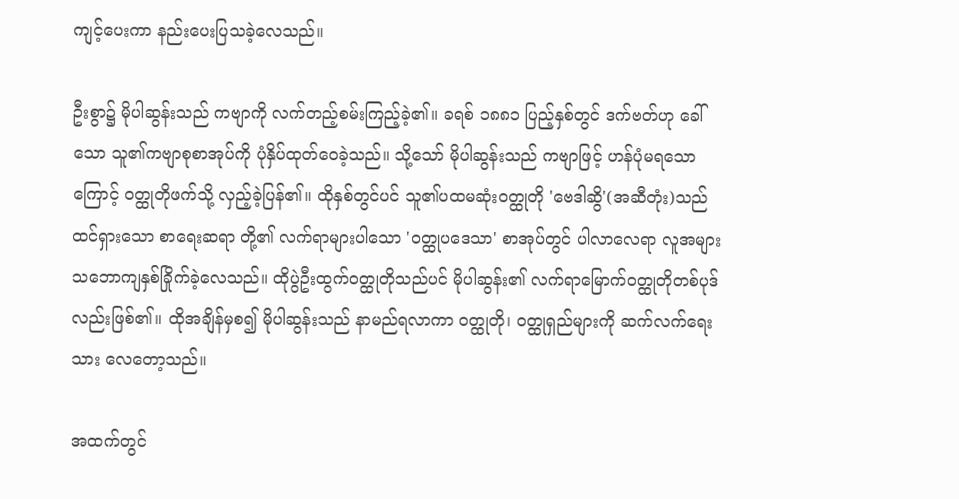ကျင့်ပေးကာ နည်းပေးပြသခဲ့လေသည်။

ဦးစွာ၌ မိုပါဆွန်းသည် ကဗျာကို လက်တည့်စမ်းကြည့်ခဲ့၏။ ခရစ် ၁၈၈၁ ပြည့်နှစ်တွင် ဒက်ဗတ်ဟု ခေါ်သော သူ၏ကဗျာစုစာအုပ်ကို ပုံနှိပ်ထုတ်ဝေခဲ့သည်။ သို့သော် မိုပါဆွန်းသည် ကဗျာဖြင့် ဟန်ပုံမရသောကြောင့် ဝတ္ထုတိုဖက်သို့ လှည့်ခဲ့ပြန်၏။ ထိုနှစ်တွင်ပင် သူ၏ပထမဆုံးဝတ္ထုတို 'ဗေဒါဆွိ'(အဆီတုံး)သည် ထင်ရှားသော စာရေးဆရာ တို့၏ လက်ရာများပါသော 'ဝတ္ထုပဒေသာ' စာအုပ်တွင် ပါလာလေရာ လူအများသဘောကျနှစ်ခြိုက်ခဲ့လေသည်။ ထိုပွဲဦးထွက်ဝတ္ထုတိုသည်ပင် မိုပါဆွန်း၏ လက်ရာမြောက်ဝတ္ထုတိုတစ်ပုဒ်လည်းဖြစ်၏။ ထိုအချိန်မှစ၍ မိုပါဆွန်းသည် နာမည်ရလာကာ ဝတ္ထုတို၊ ဝတ္ထုရှည်များကို ဆက်လက်ရေးသား လေတော့သည်။

အထက်တွင်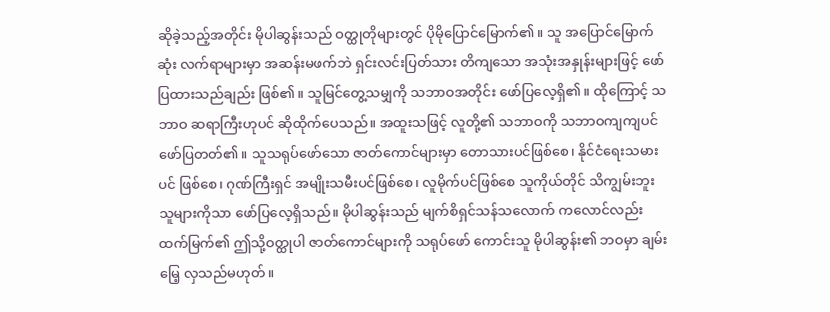ဆိုခဲ့သည့်အတိုင်း မိုပါဆွန်းသည် ဝတ္ထုတိုများတွင် ပိုမိုပြောင်မြောက်၏။ သူ အပြောင်မြောက်ဆုံး လက်ရာများမှာ အဆန်းမဖက်ဘဲ ရှင်းလင်းပြတ်သား တိကျသော အသုံးအနှုန်းများဖြင့် ဖော်ပြထားသည်ချည်း ဖြစ်၏။ သူမြင်တွေ့သမျှကို သဘာဝအတိုင်း ဖော်ပြလေ့ရှိ၏။ ထိုကြောင့် သဘာဝ ဆရာကြီးဟုပင် ဆိုထိုက်ပေသည်။ အထူးသဖြင့် လူတို့၏ သဘာဝကို သဘာဝကျကျပင် ဖော်ပြတတ်၏။ သူသရုပ်ဖော်သော ဇာတ်ကောင်များမှာ တောသားပင်ဖြစ်စေ၊ နိုင်ငံရေးသမားပင် ဖြစ်စေ၊ ဂုဏ်ကြီးရှင် အမျိုးသမီးပင်ဖြစ်စေ၊ လူမိုက်ပင်ဖြစ်စေ သူကိုယ်တိုင် သိကျွမ်းဘူးသူများကိုသာ ဖော်ပြလေ့ရှိသည်။ မိုပါဆွန်းသည် မျက်စိရှင်သန်သလောက် ကလောင်လည်း ထက်မြက်၏ ဤသို့ဝတ္ထုပါ ဇာတ်ကောင်များကို သရုပ်ဖော် ကောင်းသူ မိုပါဆွန်း၏ ဘဝမှာ ချမ်းမြေ့ လှသည်မဟုတ်။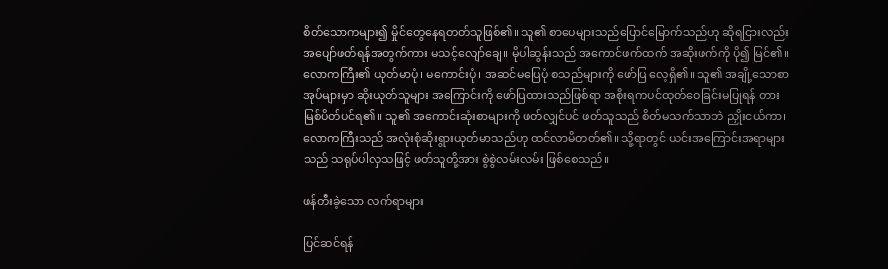စိတ်သောကများ၍ မှိုင်တွေနေရတတ်သူဖြစ်၏။ သူ၏ စာပေများသည်ပြောင်မြောက်သည်ဟု ဆိုရငြားလည်း အပျော်ဖတ်ရန်အတွက်ကား မသင့်လျော်ချေ။ မိုပါဆွန်းသည် အကောင်ဖက်ထက် အဆိုးဖက်ကို ပို၍ မြင်၏။ လောကကြီး၏ ယုတ်မာပုံ၊ မကောင်းပုံ၊ အဆင်မပြေပုံ စသည်များကို ဖော်ပြ လေ့ရှိ၏။ သူ၏ အချို့သောစာအုပ်များမှာ ဆိုးယုတ်သူများ အကြောင်းကို ဖော်ပြထားသည်ဖြစ်ရာ အစိုးရကပင်ထုတ်ဝေခြင်းမပြုရန် တားမြစ်ပိတ်ပင်ရ၏။ သူ၏ အကောင်းဆုံးစာများကို ဖတ်လျှင်ပင် ဖတ်သူသည် စိတ်မသက်သာဘဲ ညှိုးငယ်ကာ၊ လောကကြီးသည် အလုံးစုံဆိုးရွားယုတ်မာသည်ဟု ထင်လာမိတတ်၏။ သို့ရာတွင် ယင်းအကြောင်းအရာများသည် သရုပ်ပါလှသဖြင့် ဖတ်သူတို့အား စွဲစွဲလမ်းလမ်း ဖြစ်စေသည်။

ဖန်တီးခဲ့သော လက်ရာများ

ပြင်ဆင်ရန်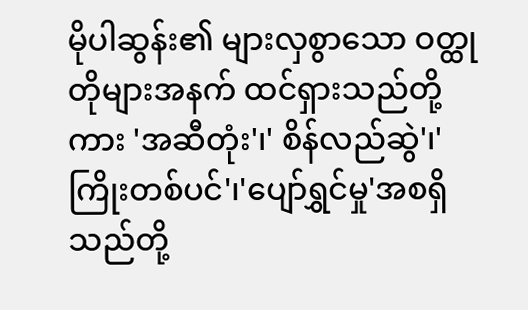မိုပါဆွန်း၏ များလှစွာသော ဝတ္ထုတိုများအနက် ထင်ရှားသည်တို့ကား 'အဆီတုံး'၊' စိန်လည်ဆွဲ'၊'ကြိုးတစ်ပင်'၊'ပျော်ရွှင်မှု'အစရှိသည်တို့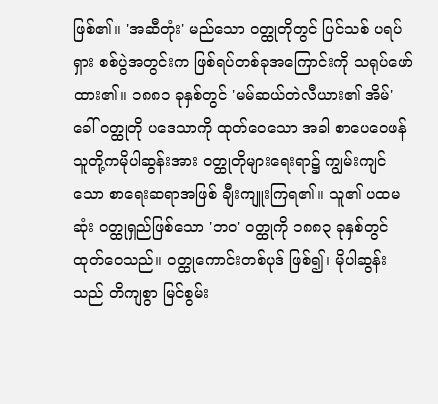ဖြစ်၏။ 'အဆီတုံး' မည်သော ဝတ္ထုတိုတွင် ပြင်သစ် ပရပ်ရှား စစ်ပွဲအတွင်းက ဖြစ်ရပ်တစ်ခုအကြောင်းကို သရုပ်ဖော်ထား၏။ ၁၈၈၁ ခုနှစ်တွင် 'မမ်ဆယ်တဲလီယား၏ အိမ်' ခေါ် ဝတ္ထုတို ပဒေသာကို ထုတ်ဝေသော အခါ စာပေဝေဖန်သူတို့ကမိုပါဆွန်းအား ဝတ္ထုတိုများရေးရာ၌ ကျွမ်းကျင်သော စာရေးဆရာအဖြစ် ချီးကျူးကြရ၏။ သူ၏ ပထမဆုံး ဝတ္ထုရှည်ဖြစ်သော 'ဘဝ' ဝတ္ထုကို ၁၈၈၃ ခုနှစ်တွင် ထုတ်ဝေသည်။ ဝတ္ထုကောင်းတစ်ပုဒ် ဖြစ်၍၊ မိုပါဆွန်းသည် တိကျစွာ မြင်စွမ်း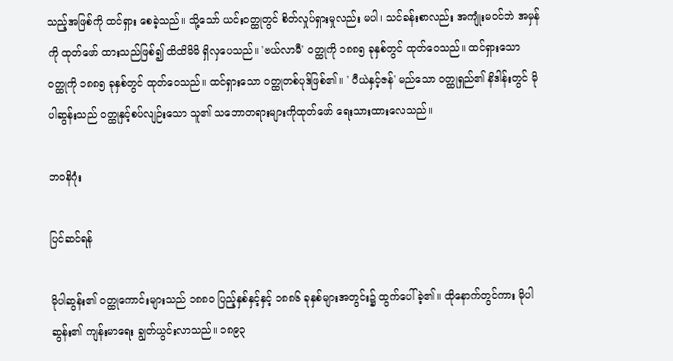သည့်အဖြစ်ကို ထင်ရှား စေခဲ့သည်။ သို့သော် ယင်းဝတ္ထုတွင် စိတ်လှုပ်ရှားမှုလည်း မပါ၊ သင်ခန်းစာလည်း အကျုံးမဝင်ဘဲ အမှန်ကို ထုတ်ဖော် ထားသည်ဖြစ်၍ ထိထိမိမိ ရှိလှပေသည်။ 'ဗယ်လာမီ' ဝတ္ထုကို ၁၈၈၅ ခုနှစ်တွင် ထုတ်ဝေသည်။ ထင်ရှားသော ဝတ္ထုကို ၁၈၈၅ ခုနှစ်တွင် ထုတ်ဝေသည်။ ထင်ရှားသော ဝတ္ထုတစ်ပုဒ်ဖြစ်၏။ ' ပီယဲနှင့်ဇန်' မည်သော ဝတ္ထုရှည်၏ နိဒါန်းတွင် မိုပါဆွန်းသည် ဝတ္ထုနှင့်စပ်လျဉ်းသော သူ၏ သဘောတရားများကိုထုတ်ဖော် ရေးသားထားလေသည်။

ဘဝနိဂုံး

ပြင်ဆင်ရန်

မိုပါဆွန်း၏ ဝတ္ထုကောင်းများသည် ၁၈၈ဝ ပြည့်နှစ်နှင့်နှင့် ၁၈၈၆ ခုနှစ်များအတွင်း၌ ထွက်ပေါ်ခဲ့၏။ ထိုနောက်တွင်ကား မိုပါဆွန်း၏ ကျန်းမာရေး ချွတ်ယွင်းလာသည်။ ၁၈၉၃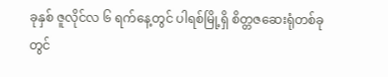ခုနှစ် ဇူလိုင်လ ၆ ရက်နေ့တွင် ပါရစ်မြို့ရှိ စိတ္တဇဆေးရုံတစ်ခုတွင်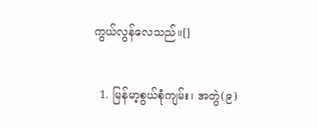ကွယ်လွန်လေသည်။[]

  1. မြန်မာ့စွယ်စုံကျမ်း၊ အတွဲ(၉)